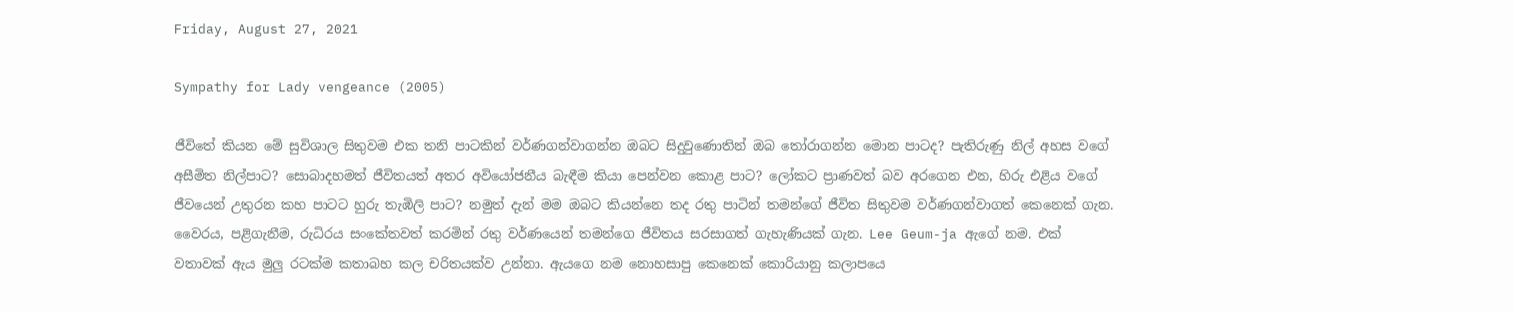Friday, August 27, 2021

Sympathy for Lady vengeance (2005)

ජීවිතේ කියන මේ සුවිශාල සිතුවම එක තනි පාටකින් වර්ණගන්වාගන්න ඔබට සිදුවුණොතින් ඔබ තෝරාගන්න මොන පාටද? පැතිරුණු නිල් අහස වගේ අසීමිත නිල්පාට? සොබාදහමත් ජීවිතයත් අතර අවියෝජනීය බැඳීම කියා පෙන්වන කොළ පාට? ලෝකට ප්‍රාණවත් බව අරගෙන එන, හිරු එළිය වගේ ජීවයෙන් උතුරන කහ පාටට හුරු තැඹිලි පාට? නමුත් දැන් මම ඔබට කියන්නෙ තද රතු පාටින් තමන්ගේ ජීවිත සිතුවම වර්ණගන්වාගත් කෙනෙක් ගැන. වෛරය, පළිගැනීම, රුධිරය සංකේතවත් කරමින් රතු වර්ණයෙන් තමන්ගෙ ජීවිතය සරසාගත් ගැහැණියක් ගැන. Lee Geum-ja ඇගේ නම. එක් වතාවක් ඇය මුලු රටක්ම කතාබහ කල චරිතයක්ව උන්නා. ඇයගෙ නම නොහසාපු කෙනෙක් කොරියානු කලාපයෙ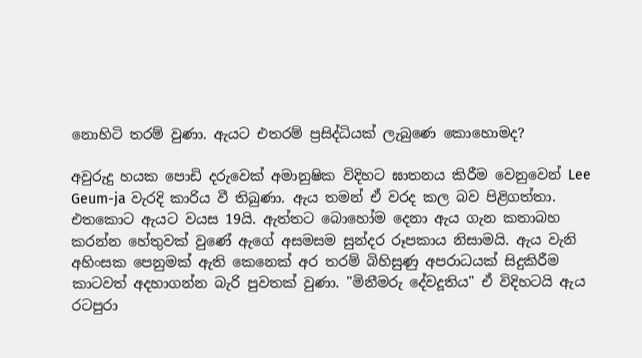නොහිටි තරම් වුණා. ඇයට එතරම් ප්‍රසිද්ධියක් ලැබුණෙ කොහොමද?

අවුරුදු හයක පොඩි දරුවෙක් අමානුෂික විදිහට ඝාතනය කිරීම වෙනුවෙන් Lee Geum-ja වැරදි කාරිය වී තිබුණා. ඇය තමන් ඒ වරද කල බව පිළිගත්‍තා. එතකොට ඇයට වයස 19යි. ඇත්තට බොහෝම දෙනා ඇය ගැන කතාබහ කරන්න හේතුවක් වුණේ ඇගේ අසමසම සුන්දර රූපකාය නිසාමයි. ඇය වැනි අහිංසක පෙනුමක් ඇති කෙනෙක් අර තරම් බිහිසුණු අපරාධයක් සිදුකිරීම කාටවත් අදහාගන්න බැරි පුවතක් වුණා. "මිනීමරු දේවදූතිය" ඒ විදිහටයි ඇය රටපුරා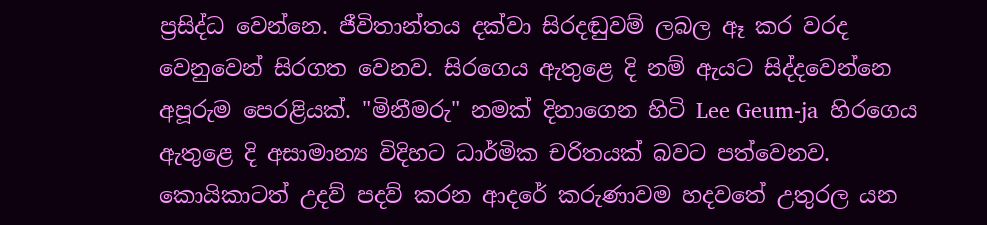ප්‍රසිද්ධ වෙන්නෙ. ජීවිතාන්තය දක්වා සිරදඬුවම් ලබල ඈ කර වරද වෙනුවෙන් සිරගත වෙනව. සිරගෙය ඇතුළෙ දි නම් ඇයට සිද්දවෙන්නෙ අපූරුම පෙරළියක්. "මිනීමරු" නමක් දිනාගෙන හිටි Lee Geum-ja  හිරගෙය ඇතුළෙ දි අසාමාන්‍ය විදිහට ධාර්මික චරිතයක් බවට පත්වෙනව. කොයිකාටත් උදව් පදව් කරන ආදරේ කරුණාවම හදවතේ උතුරල යන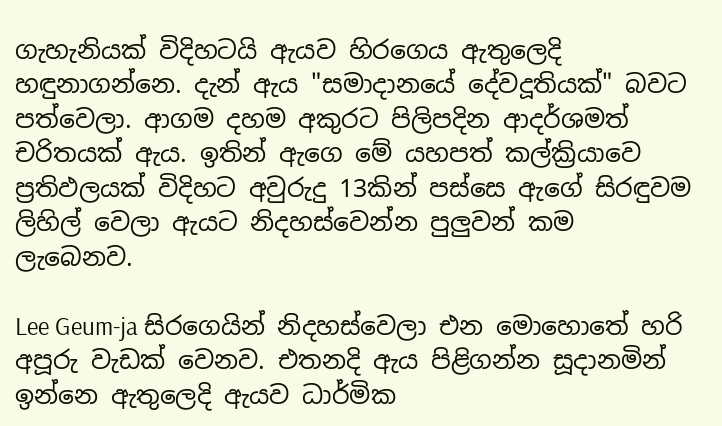ගැහැනියක් විදිහටයි ඇයව හිරගෙය ඇතුලෙදි හඳුනාගන්නෙ. දැන් ඇය "සමාදානයේ දේවදූතියක්" බවට පත්වෙලා. ආගම දහම අකුරට පිලිපදින ආදර්ශමත් චරිතයක් ඇය. ඉතින් ඇගෙ මේ යහපත් කල්ක්‍රියාවෙ ප්‍රතිඵලයක් විදිහට අවුරුදු 13කින් පස්සෙ ඇගේ සිරඳුවම ලිහිල් වෙලා ඇයට නිදහස්වෙන්න පුලුවන් කම ලැබෙනව.

Lee Geum-ja සිරගෙයින් නිදහස්වෙලා එන මොහොතේ හරි අපූරු වැඩක් වෙනව. එතනදි ඇය පිළිගන්න සූදානමින් ඉන්නෙ ඇතුලෙදි ඇයව ධාර්මික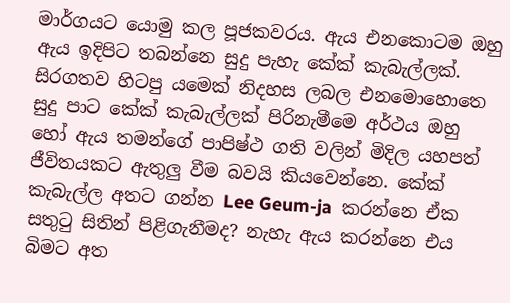මාර්ගයට යොමු කල පූජකවරය. ඇය එනකොටම ඔහු ඇය ඉදිපිට තබන්නෙ සුදු පැහැ කේක් කැබැල්ලක්. සිරගතව හිටපු යමෙක් නිදහස ලබල එනමොහොතෙ සුදු පාට කේක් කැබැල්ලක් පිරිනැමීමෙ අර්ථය ඔහු හෝ ඇය තමන්ගේ පාපිෂ්ථ ගති වලින් මිදිල යහපත් ජීවිතයකට ඇතුලු වීම බවයි කියවෙන්නෙ. කේක් කැබැල්ල අතට ගන්න Lee Geum-ja  කරන්නෙ ඒක සතුටු සිතින් පිළිගැනීමද? නැහැ ඇය කරන්නෙ එය බිමට අත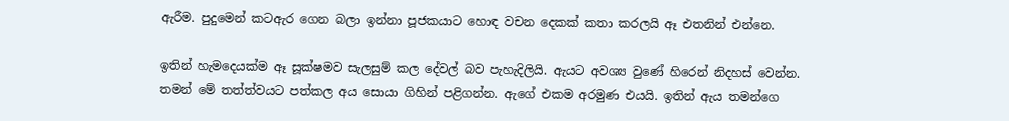ඇරීම. පුදුමෙන් කටඇර ගෙන බලා ඉන්නා පූජකයාට හොඳ වචන දෙකක් කතා කරලයි ඈ එතනින් එන්නෙ.

ඉතින් හැමදෙයක්ම ඈ සූක්ෂමව සැලසුම් කල දේවල් බව පැහැදිලියි. ඇයට අවශ්‍ය වුණේ හිරෙන් නිදහස් වෙන්න. තමන් මේ තත්ත්වයට පත්කල අය සොයා ගිහින් පළිගන්න. ඇගේ එකම අරමුණ එයයි. ඉතින් ඇය තමන්ගෙ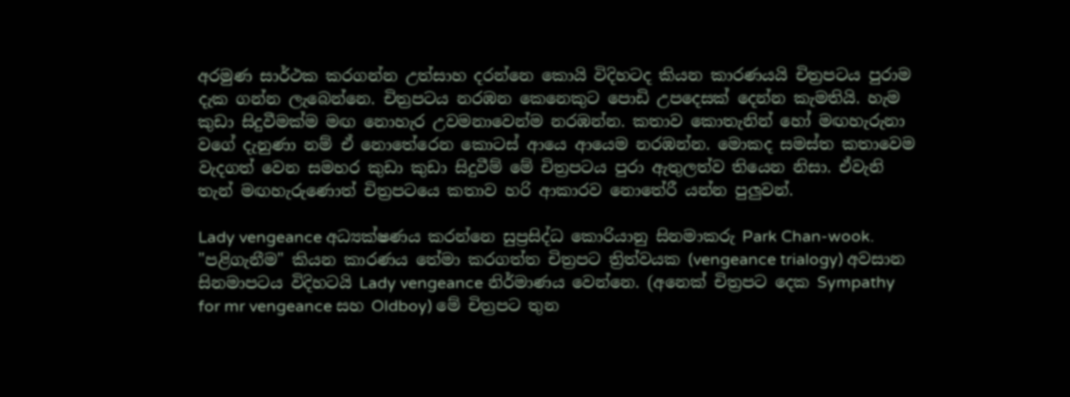අරමුණ සාර්ථක කරගන්න උත්සාහ දරන්නෙ කොයි විදිහටද කියන කාරණයයි චිත්‍රපටය පුරාම දැක ගන්න ලැබෙන්නෙ. චිත්‍රපටය නරඹන කෙනෙකුට පොඩි උපදෙසක් දෙන්න කැමතියි. හැම කුඩා සිදුවීමක්ම මඟ නොහැර උවමනාවෙන්ම නරඹන්න. කතාව කොතැනින් හෝ මඟහැරුනා වගේ දැනුණා නම් ඒ නොතේරෙන කොටස් ආයෙ ආයෙම නරඹන්න. මොකද සමස්ත කතාවෙම වැදගත් වෙන සමහර කුඩා කුඩා සිදුවීම් මේ චිත්‍රපටය පුරා ඇතුලත්ව තියෙන නිසා. ඒවැනි තැන් මඟහැරුණොත් චිත්‍රපටයෙ කතාව හරි ආකාරව නොතේරී යන්න පුලුවන්.

Lady vengeance අධ්‍යක්ෂණය කරන්නෙ සුප්‍රසිද්ධ කොරියානු සිනමාකරු Park Chan-wook. "පළිගැනීම" කියන කාරණය තේමා කරගත්ත චිත්‍රපට ත්‍රිත්වයක (vengeance trialogy) අවසාන සිනමාපටය විදිහටයි Lady vengeance නිර්මාණය වෙන්නෙ. (අනෙක් චිත්‍රපට දෙක Sympathy for mr vengeance සහ Oldboy) මේ චිත්‍රපට තුන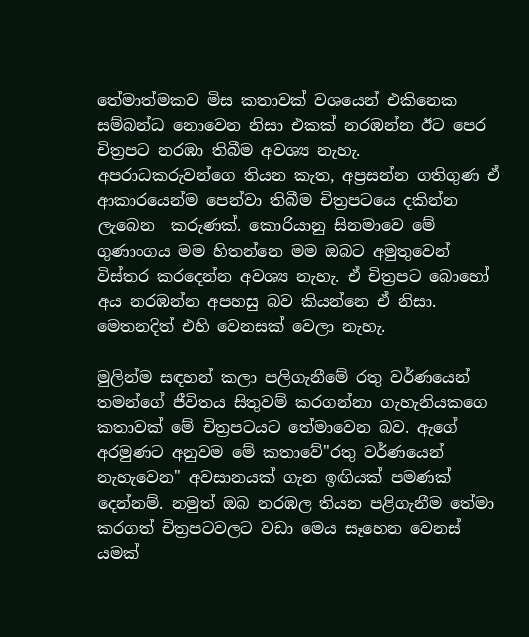තේමාත්මකව මිස කතාවක් වශයෙන් එකිනෙක සම්බන්ධ නොවෙන නිසා එකක් නරඹන්න ඊට පෙර චිත්‍රපට නරඹා තිබීම අවශ්‍ය නැහැ. අපරාධකරුවන්ගෙ තියන කැත, අප්‍රසන්න ගතිගුණ ඒ ආකාරයෙන්ම පෙන්වා තිබීම චිත්‍රපටයෙ දකින්න ලැබෙන  කරුණක්. කොරියානු සිනමාවෙ මේ ගුණාංගය මම හිතන්නෙ මම ඔබට අමුතුවෙන් විස්තර කරදෙන්න අවශ්‍ය නැහැ. ඒ චිත්‍රපට බොහෝ අය නරඹන්න අපහසු බව කියන්නෙ ඒ නිසා. මෙතනදිත් එහි වෙනසක් වෙලා නැහැ.

මුලින්ම සඳහන් කලා පලිගැනීමේ රතු වර්ණයෙන් තමන්ගේ ජීවිතය සිතුවම් කරගන්නා ගැහැනියකගෙ කතාවක් මේ චිත්‍රපටයට තේමාවෙන බව. ඇගේ අරමුණට අනුවම මේ කතාවේ"රතු වර්ණයෙන් නැහැවෙන" අවසානයක් ගැන ඉඟියක් පමණක් දෙන්නම්. නමුත් ඔබ නරඹල තියන පළිගැනීම තේමා කරගත් චිත්‍රපටවලට වඩා මෙය සෑහෙන වෙනස් යමක්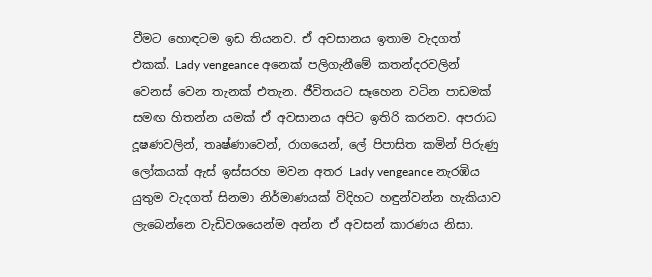වීමට හොඳටම ඉඩ තියනව. ඒ අවසානය ඉතාම වැදගත් එකක්. Lady vengeance අනෙක් පලිගැනීමේ කතන්දරවලින් වෙනස් වෙන තැනක් එතැන. ජීවිතයට සෑහෙන වටින පාඩමක් සමඟ හිතන්න යමක් ඒ අවසානය අපිට ඉතිරි කරනව. අපරාධ දූෂණවලින්, තෘෂ්ණාවෙන්, රාගයෙන්, ලේ පිපාසිත කමින් පිරුණු ලෝකයක් ඇස් ඉස්සරහ මවන අතර Lady vengeance නැරඹිය යුතුම වැදගත් සිනමා නිර්මාණයක් විදිහට හඳුන්වන්න හැකියාව ලැබෙන්නෙ වැඩිවශයෙන්ම අන්න ඒ අවසන් කාරණය නිසා.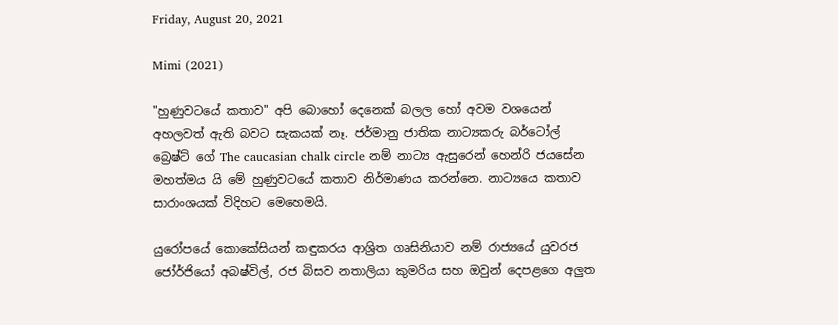Friday, August 20, 2021

Mimi (2021)

"හුණුවටයේ කතාව" අපි බොහෝ දෙනෙක් බලල හෝ අවම වශයෙන් අහලවත් ඇති බවට සැකයක් නෑ. ජර්මානු ජාතික නාට්‍යකරු බර්ටෝල් බ්‍රෙෂ්ට් ගේ The caucasian chalk circle නම් නාට්‍ය ඇසුරෙන් හෙන්රි ජයසේන මහත්මය යි මේ හුණුවටයේ කතාව නිර්මාණය කරන්නෙ. නාට්‍යයෙ කතාව සාරාංශයක් විදිහට මෙහෙමයි.

යුරෝපයේ කොකේසියන් කඳුකරය ආශ්‍රිත ගෘසිනියාව නම් රාජ්‍යයේ යුවරජ ජෝර්ජියෝ අබෂ්විල්, රජ බිසව නතාලියා කුමරිය සහ ඔවුන් දෙපළගෙ අලුත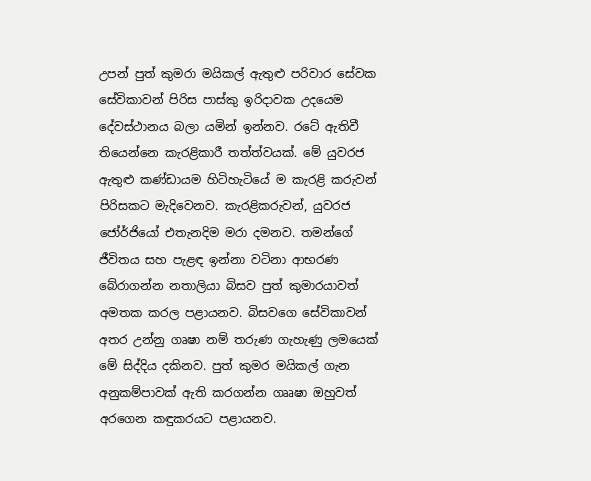උපන් පුත් කුමරා මයිකල් ඇතුළු පරිවාර සේවක සේවිකාවන් පිරිස පාස්කු ඉරිදාවක උදයෙම දේවස්ථානය බලා යමින් ඉන්නව. රටේ ඇතිවී තියෙන්නෙ කැරළිකාරී තත්ත්වයක්. මේ යුවරජ ඇතුළු කණ්ඩායම හිටිහැටියේ ම කැරළි කරුවන් පිරිසකට මැදිවෙනව. කැරළිකරුවන්, යුවරජ ජෝර්ජියෝ එතැනදිම මරා දමනව. තමන්ගේ ජීවිතය සහ පැළඳ ඉන්නා වටිනා ආභරණ බේරාගන්න නතාලියා බිසව පුත් කුමාරයාවත් අමතක කරල පළායනව. බිසවගෙ සේවිකාවන් අතර උන්නු ගෘෂා නම් තරුණ ගැහැණු ලමයෙක් මේ සිද්දිය දකිනව. පුත් කුමර මයිකල් ගැන අනුකම්පාවක් ඇති කරගන්න ගෲෂා ඔහුවත් අරගෙන කඳුකරයට පළායනව.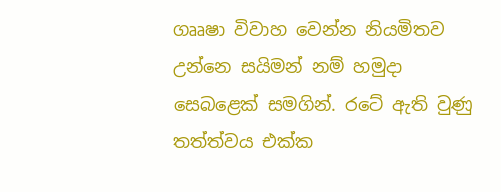ගෲෂා විවාහ වෙන්න නියමිතව උන්නෙ සයිමන් නම් හමුදා සෙබළෙක් සමගින්. රටේ ඇති වුණු තත්ත්වය එක්ක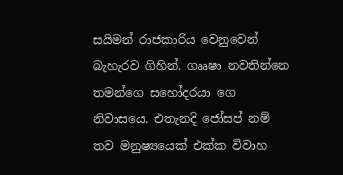සයිමන් රාජකාරිය වෙනුවෙන් බැහැරව ගිහින්. ගෲෂා නවතින්නෙ තමන්ගෙ සහෝදරයා ගෙ නිවාසයෙ. එතැනදි ජෝසප් නම් තව මනුෂ්‍යයෙක් එක්ක විවාහ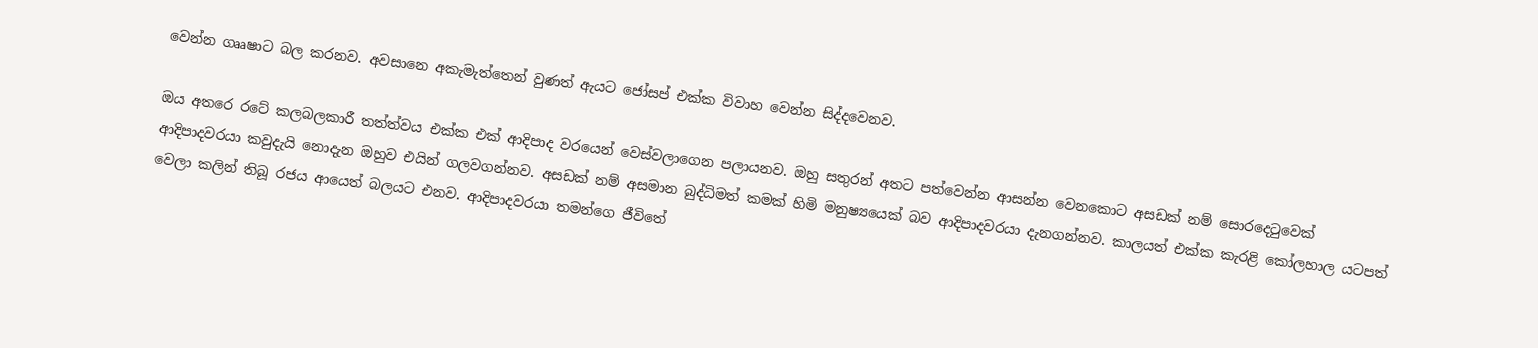වෙන්න ගෲෂාට බල කරනව. අවසානෙ අකැමැත්තෙන් වුණත් ඇයට ජෝසප් එක්ක විවාහ වෙන්න සිද්දවෙනව.

ඔය අතරෙ රටේ කලබලකාරී තත්ත්වය එක්ක එක් ආදිපාද වරයෙන් වෙස්වලාගෙන පලායනව. ඔහු සතුරන් අතට පත්වෙන්න ආසන්න වෙනකොට අසඩක් නම් සොරදෙටුවෙක් ආදිපාදවරයා කවුදැයි නොදැන ඔහුව එයින් ගලවගන්නව. අසඩක් නම් අසමාන බුද්ධිමත් කමක් හිමි මනුෂ්‍යයෙක් බව ආදිපාදවරයා දැනගන්නව. කාලයත් එක්ක කැරළි කෝලහාල යටපත් වෙලා කලින් තිබූ රජය ආයෙත් බලයට එනව. ආදිපාදවරයා තමන්ගෙ ජීවිතේ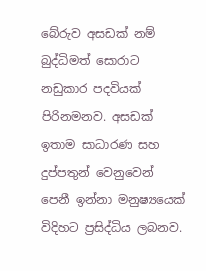බේරුව අසඩක් නම් බුද්ධිමත් සොරාට නඩුකාර පදවියක් පිරිනමනව. අසඩක් ඉතාම සාධාරණ සහ දුප්පතුන් වෙනුවෙන් පෙනී ඉන්නා මනුෂ්‍යයෙක් විදිහට ප්‍රසිද්ධිය ලබනව.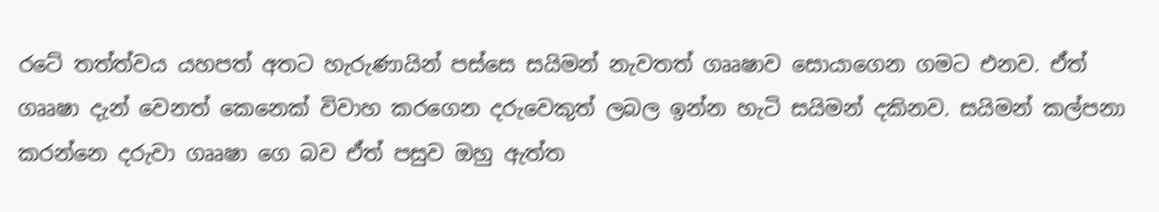රටේ තත්ත්වය යහපත් අතට හැරුණායින් පස්සෙ සයිමන් නැවතත් ගෲෂාව සොයාගෙන ගමට එනව. ඒත් ගෲෂා දැන් වෙනත් කෙනෙක් විවාහ කරගෙන දරුවෙකුත් ලබල ඉන්න හැටි සයිමන් දකිනව. සයිමන් කල්පනා කරන්නෙ දරුවා ගෲෂා ගෙ බව ඒත් පසුව ඔහු ඇත්ත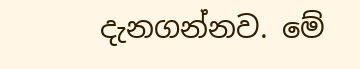දැනගන්නව. මේ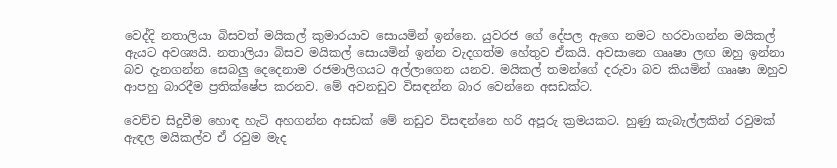වෙද්දි නතාලියා බිසවත් මයිකල් කුමාරයාව සොයමින් ඉන්නෙ. යුවරජ ගේ දේපල ඇගෙ නමට හරවාගන්න මයිකල් ඇයට අවශ්‍යයි. නතාලියා බිසව මයිකල් සොයමින් ඉන්න වැදගත්ම හේතුව ඒකයි. අවසානෙ ගෲෂා ලඟ ඔහු ඉන්නා බව දැනගන්න සෙබලු දෙදෙනාම රජමාලිගයට අල්ලාගෙන යනව. මයිකල් තමන්ගේ දරුවා බව කියමින් ගෲෂා ඔහුව ආපහු බාරදීම ප්‍රතික්ෂේප කරනව. මේ අවනඩුව විසඳන්න බාර වෙන්නෙ අසඩක්ට.

වෙච්ච සිදුවීම හොඳ හැටි අහගන්න අසඩක් මේ නඩුව විසඳන්නෙ හරි අපූරු ක්‍රමයකට. හුණු කැබැල්ලකින් රවුමක් ඇඳල මයිකල්ව ඒ රවුම මැද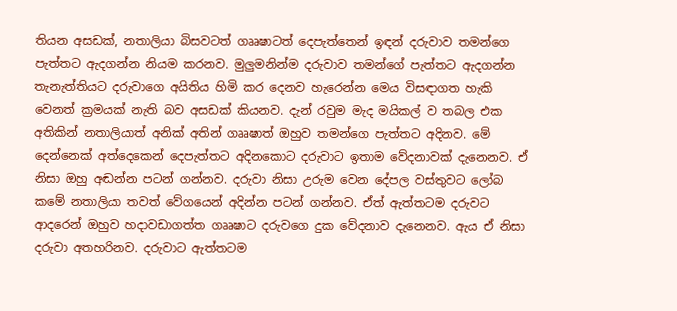තියන අසඩක්, නතාලියා බිසවටත් ගෲෂාටත් දෙපැත්තෙන් ඉඳන් දරුවාව තමන්ගෙ පැත්තට ඇදගන්න නියම කරනව. මුලුමනින්ම දරුවාව තමන්ගේ පැත්තට ඇදගන්න තැනැත්තියට දරුවාගෙ අයිතිය හිමි කර දෙනව හැරෙන්න මෙය විසඳාගත හැකි වෙනත් ක්‍රමයක් නැති බව අසඩක් කියනව. දැන් රවුම මැද මයිකල් ව තබල එක අතිකින් නතාලියාත් අනික් අතින් ගෲෂාත් ඔහුව තමන්ගෙ පැත්තට අදිනව. මේ දෙන්නෙක් අත්දෙකෙන් දෙපැත්තට අදිනකොට දරුවාට ඉතාම වේදනාවක් දැනෙනව. ඒ නිසා ඔහු අඬන්න පටන් ගන්නව. දරුවා නිසා උරුම වෙන දේපල වස්තුවට ලෝබ කමේ නතාලියා තවත් වේගයෙන් අදින්න පටන් ගන්නව. ඒත් ඇත්තටම දරුවට ආදරෙන් ඔහුව හදාවඩාගත්ත ගෲෂාට දරුවගෙ දුක වේදනාව දැනෙනව. ඇය ඒ නිසා දරුවා අතහරිනව. දරුවාට ඇත්තටම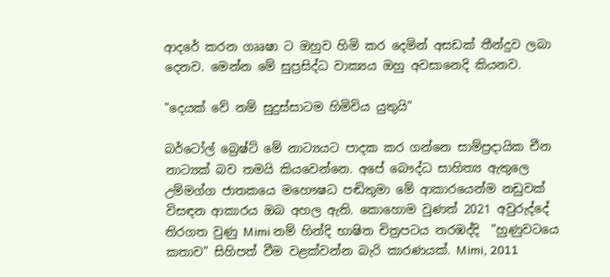ආදරේ කරන ගෲෂා ට ඔහුව හිමි කර දෙමින් අසඩක් තීන්දුව ලබා දෙනව. මෙන්න මේ සුප්‍රසිද්ධ වාක්‍යය ඔහු අවසානෙදි කියනව.

"දෙයක් වේ නම් සුදුස්සාටම හිමිවිය යුතුයි"

බර්ටෝල් බ්‍රෙෂ්ට් මේ නාට්‍යයට පාදක කර ගන්නෙ සාම්ප්‍රදායික චීන නාට්‍යක් බව තමයි කියවෙන්නෙ. අපේ බෞද්ධ සාහිත්‍ය ඇතුලෙ උම්මග්ග ජාතකයෙ මහෞෂධ පඬිතුමා මේ ආකාරයෙන්ම නඩුවක් විසඳන ආකාරය ඔබ අහල ඇති. කොහොම වුණත් 2021 අවුරුද්දේ තිරගත වුණු Mimi නම් හින්දි භාෂිත චිත්‍රපටය නරඹද්දි  "හුණුවටයෙ කතාව" සිහිපත් වීම වළක්වන්න බැරි කාරණයක්. Mimi, 2011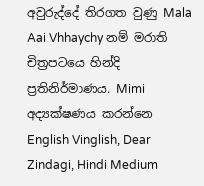අවුරුද්දේ තිරගත වුණු Mala Aai Vhhaychy නම් මරාති චිත්‍රපටයෙ හින්දි ප්‍රතිනිර්මාණය. Mimi අද්‍යක්ෂණය කරන්නෙ
English Vinglish, Dear Zindagi, Hindi Medium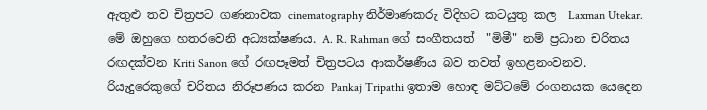ඇතුළු තව චිත්‍රපට ගණනාවක cinematography නිර්මාණකරු විදිහට කටයුතු කල  Laxman Utekar. මේ ඔහුගෙ හතරවෙනි අධ්‍යක්ෂණය. A. R. Rahman ගේ සංගීතයත්  "මිමී" නම් ප්‍රධාන චරිතය රඟදක්වන Kriti Sanon ගේ රඟපෑමත් චිත්‍රපටය ආකර්ෂණීය බව තවත් ඉහළනංවනව. රියැදුරෙකුගේ චරිතය නිරූපණය කරන Pankaj Tripathi ඉතාම හොඳ මට්ටමේ රංගනයක යෙදෙන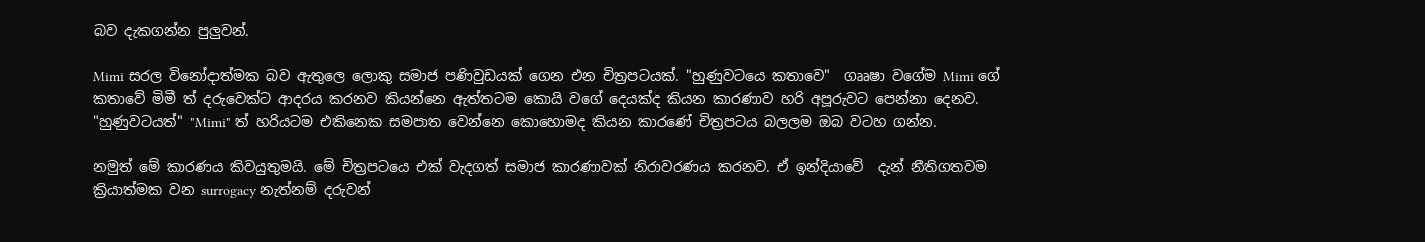බව දැකගන්න පුලුවන්.

Mimi සරල විනෝදාත්මක බව ඇතුලෙ ලොකු සමාජ පණිවුඩයක් ගෙන එන චිත්‍රපටයක්. "හුණුවටයෙ කතාවෙ"  ගෲෂා වගේම Mimi ගේ කතාවේ මිමී ත් දරුවෙක්ට ආදරය කරනව කියන්නෙ ඇත්තටම කොයි වගේ දෙයක්ද කියන කාරණාව හරි අපූරුවට පෙන්නා දෙනව. "හුණුවටයත්" "Mimi" ත් හරියටම එකිනෙක සමපාත වෙන්නෙ කොහොමද කියන කාරණේ චිත්‍රපටය බලලම ඔබ වටහ ගන්න.

නමුත් මේ කාරණය කිවයුතුමයි. මේ චිත්‍රපටයෙ එක් වැදගත් සමාජ කාරණාවක් නිරාවරණය කරනව. ඒ ඉන්දියාවේ  දැන් නීතිගතවම ක්‍රියාත්මක වන surrogacy නැත්නම් දරුවන්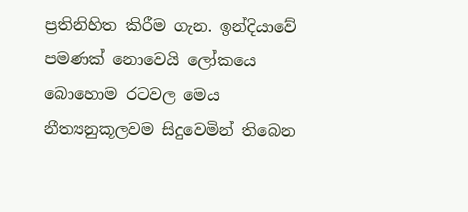ප්‍රතිනිහිත කිරීම ගැන. ඉන්දියාවේ පමණක් නොවෙයි ලෝකයෙ බොහොම රටවල මෙය නීත්‍යනුකූලවම සිදුවෙමින් තිබෙන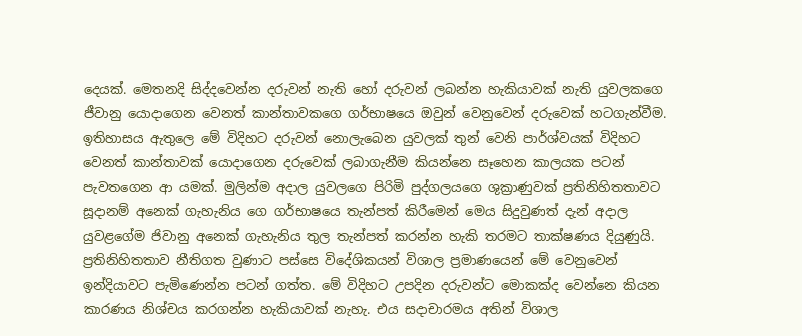දෙයක්. මෙතනදි සිද්දවෙන්න දරුවන් නැති හෝ දරුවන් ලබන්න හැකියාවක් නැති යුවලකගෙ ජීවානු යොදාගෙන වෙනත් කාන්තාවකගෙ ගර්භාෂයෙ ඔවුන් වෙනුවෙන් දරුවෙක් හටගැන්වීම. ඉතිහාසය ඇතුලෙ මේ විදිහට දරුවන් නොලැබෙන යුවලක් තුන් වෙනි පාර්ශ්වයක් විදිහට වෙනත් කාන්තාවක් යොදාගෙන දරුවෙක් ලබාගැනීම කියන්නෙ සෑහෙන කාලයක පටන් පැවතගෙන ආ යමක්. මුලින්ම අදාල යුවලගෙ පිරිමි පුද්ගලයගෙ ශුක්‍රාණුවක් ප්‍රතිනිහිතතාවට සූදානම් අනෙක් ගැහැනිය ගෙ ගර්භාෂයෙ තැන්පත් කිරීමෙන් මෙය සිදුවුණත් දැන් අදාල යුවළගේම ජිවානු අනෙක් ගැහැනිය තුල තැන්පත් කරන්න හැකි තරමට තාක්ෂණය දියුණුයි. ප්‍රතිනිහිතතාව නීතිගත වුණාට පස්සෙ විදේශිකයන් විශාල ප්‍රමාණයෙන් මේ වෙනුවෙන් ඉන්දියාවට පැමිණෙන්න පටන් ගත්ත. මේ විදිහට උපදින දරුවන්ට මොකක්ද වෙන්නෙ කියන කාරණය නිශ්චය කරගන්න හැකියාවක් නැහැ. එය සදාචාරමය අතින් විශාල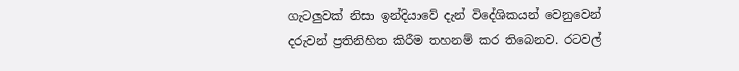ගැටලුවක් නිසා ඉන්දියාවේ දැන් විදේශිකයන් වෙනුවෙන් දරුවන් ප්‍රතිනිහිත කිරීම තහනම් කර තිබෙනව. රටවල්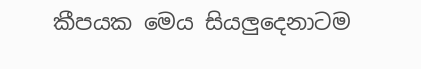කීපයක මෙය සියලුදෙනාටම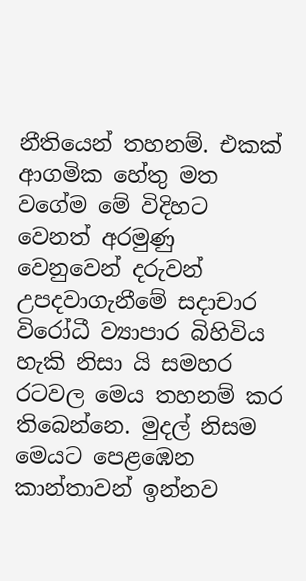නීතියෙන් තහනම්. එකක් ආගමික හේතු මත වගේම මේ විදිහට වෙනත් අරමුණු වෙනුවෙන් දරුවන් උපදවාගැනීමේ සදාචාර විරෝධී ව්‍යාපාර බිහිවිය හැකි නිසා යි සමහර රටවල මෙය තහනම් කර තිබෙන්නෙ. මුදල් නිසම මෙයට පෙළඹෙන කාන්තාවන් ඉන්නව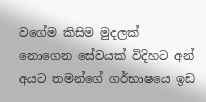වගේම කිසිම මුදලක් නොගෙන සේවයක් විදිහට අන් අයට තමන්ගේ ගර්භාෂයෙ ඉඩ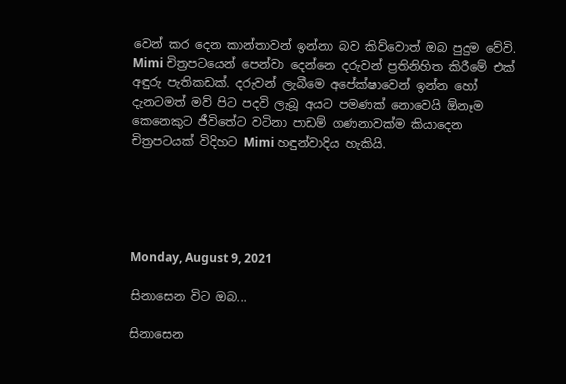වෙන් කර දෙන කාන්තාවන් ඉන්නා බව කිව්වොත් ඔබ පුදුම වේවි. Mimi චිත්‍රපටයෙන් පෙන්වා දෙන්නෙ දරුවන් ප්‍රතිනිහිත කිරීමේ එක් අඳුරු පැතිකඩක්. දරුවන් ලැබීමෙ අපේක්ෂාවෙන් ඉන්න හෝ දැනටමත් මව් පිට පදවි ලැබූ අයට පමණක් නොවෙයි ඕනෑම කෙනෙකුට ජීවිතේට වටිනා පාඩම් ගණනාවක්ම කියාදෙන චිත්‍රපටයක් විදිහට Mimi හඳුන්වාදිය හැකියි.





Monday, August 9, 2021

සිනාසෙන විට ඔබ...

සිනාසෙන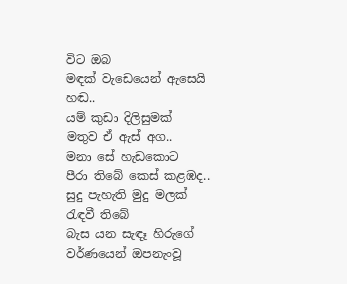විට ඔබ
මඳක් වැඩෙයෙන් ඇසෙයි හඬ..
යම් කුඩා දිලිසුමක්
මතුව ඒ ඇස් අග..
මනා සේ හැඩකොට
පීරා තිබේ කෙස් කළඹද..
සුදු පැහැති මුදු මලක්
රැඳවී තිබේ
බැස යන සැඳෑ හිරුගේ
වර්ණයෙන් ඔපනැංවූ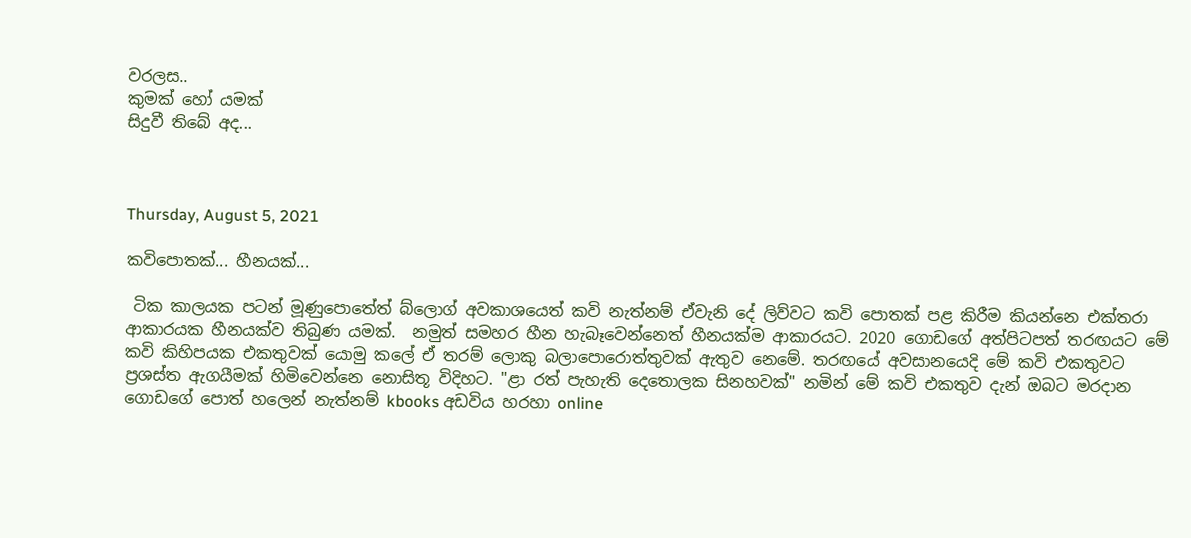වරලස..
කුමක් හෝ යමක්
සිදුවී තිබේ අද...



Thursday, August 5, 2021

කවිපොතක්... හීනයක්...

 ටික කාලයක පටන් මූණුපොතේත් බ්ලොග් අවකාශයෙත් කවි නැත්නම් ඒවැනි දේ ලිව්වට කවි පොතක් පළ කිරීම කියන්නෙ එක්තරා ආකාරයක හීනයක්ව තිබුණ යමක්.  නමුත් සමහර හීන හැබෑවෙන්නෙත් හීනයක්ම ආකාරයට. 2020 ගොඩගේ අත්පිටපත් තරඟයට මේ කවි කිහිපයක එකතුවක් යොමු කලේ ඒ තරම් ලොකු බලාපොරොත්තුවක් ඇතුව නෙමේ. තරඟයේ අවසානයෙදි මේ කවි එකතුවට ප්‍රශස්ත ඇගයීමක් හිමිවෙන්නෙ නොසිතූ විදිහට. "ළා රත් පැහැති දෙතොලක සිනහවක්" නමින් මේ කවි එකතුව දැන් ඔබට මරදාන ගොඩගේ පොත් හලෙන් නැත්නම් kbooks අඩවිය හරහා online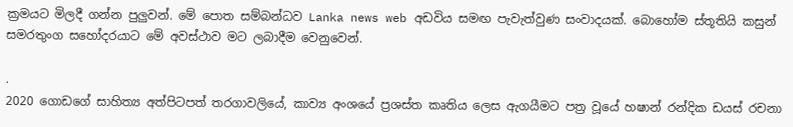ක්‍රමයට මිලදී ගන්න පුලුවන්. මේ පොත සම්බන්ධව Lanka news web අඩවිය සමඟ පැවැත්වුණ සංවාදයක්. බොහෝම ස්තූතියි කසුන් සමරතුංග සහෝදරයාට මේ අවස්ථාව මට ලබාදීම වෙනුවෙන්.

.
2020 ගොඩගේ සාහිත්‍ය අත්පිටපත් තරගාවලියේ, කාව්‍ය අංශයේ ප්‍රශස්ත කෘතිය ලෙස ඇගයීමට පත්‍ර වූයේ හෂාන් රන්දික ඩයස් රචනා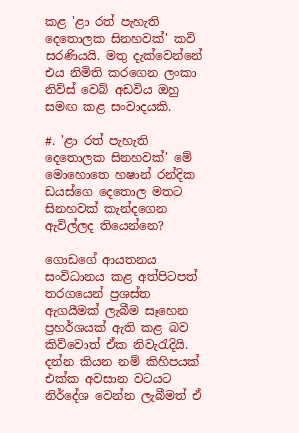කළ 'ළා රත් පැහැති දෙතොලක සිනහවක්' කවි සරණියයි. මතු දැක්වෙන්නේ එය නිමිති කරගෙන ලංකා නිව්ස් වෙබ් අඩවිය ඔහු සමඟ කළ සංවාදයකි.

#. 'ළා රත් පැහැති දෙතොලක සිනහවක්' මේ මොහොතෙ හෂාන් රන්දික ඩයස්ගෙ දෙතොල මතට සිනහවක් කැන්දගෙන ඇවිල්ලද තියෙන්නෙ?

ගොඩගේ ආයතනය සංවිධානය කළ අත්පිටපත් තරගයෙන් ප්‍රශස්ත ඇගයීමක් ලැබීම සෑහෙන ප්‍රහර්ශයක් ඇති කළ බව කිව්වොත් ඒක නිවැරැදියි. දන්න කියන නම් කිහිපයක් එක්ක අවසාන වටයට නිර්දේශ වෙන්න ලැබීමත් ඒ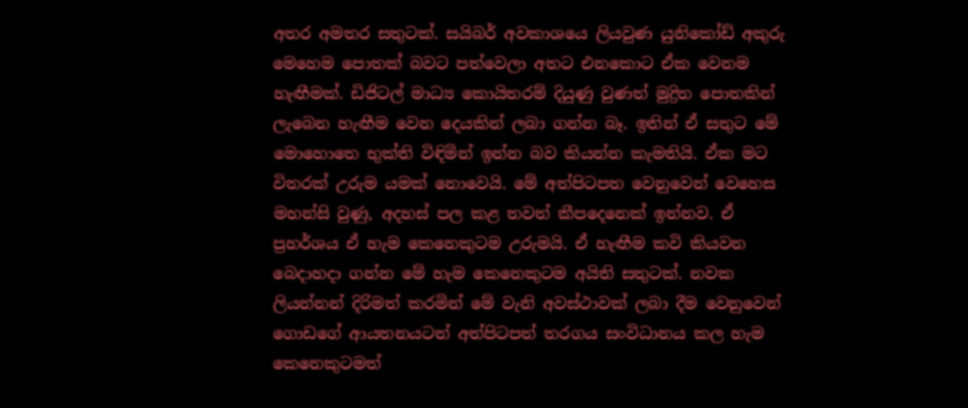අතර අමතර සතුටක්. සයිබර් අවකාශයෙ ලියවුණ යුනිකෝඩ් අකුරු මෙහෙම පොතක් බවට පත්වෙලා අතට එනකොට ඒක වෙනම හැඟීමක්. ඩිජිටල් මාධ්‍ය කොයිතරම් දියුණු වුණත් මුද්‍රිත පොතකින් ලැබෙන හැඟීම වෙන දෙයකින් ලබා ගන්න බෑ. ඉතින් ඒ සතුට මේ මොහොතෙ භුක්ති විඳිමින් ඉන්න බව කියන්න කැමතියි. ඒක මට විතරක් උරුම යමක් නොවෙයි. මේ අත්පිටපත වෙනුවෙන් වෙහෙස මහන්සි වුණු, අදහස් පල කළ තවත් කීපදෙනෙක් ඉන්නව. ඒ ප්‍රහර්ශය ඒ හැම කෙනෙකුටම උරුමයි. ඒ හැඟීම කවි කියවන බෙදාහදා ගන්න මේ හැම කෙනෙකුටම අයිති සතුටක්. නවක ලියන්නන් දිරිමත් කරමින් මේ වැනි අවස්ථාවක් ලබා දීම වෙනුවෙන් ගොඩගේ ආයතනයටත් අත්පිටපත් තරගය සංවිධානය කල හැම කෙනෙකුටමත්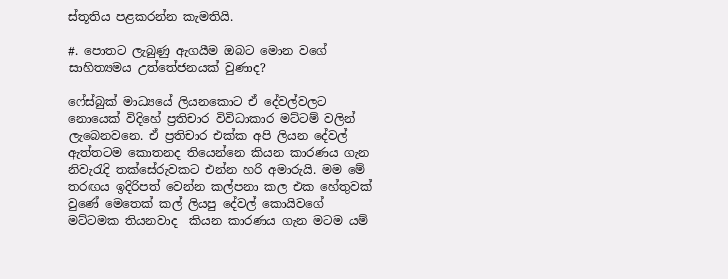ස්තූතිය පළකරන්න කැමතියි.

#. පොතට ලැබුණු ඇගයීම ඔබට මොන වගේ සාහිත්‍යමය උත්තේජනයක් වුණාද?

ෆේස්බුක් මාධ්‍යයේ ලියනකොට ඒ දේවල්වලට නොයෙක් විදිහේ ප්‍රතිචාර විවිධාකාර මට්ටම් වලින් ලැබෙනවනෙ. ඒ ප්‍රතිචාර එක්ක අපි ලියන දේවල් ඇත්තටම කොතනද තියෙන්නෙ කියන කාරණය ගැන නිවැරැදි තක්සේරුවකට එන්න හරි අමාරුයි. මම මේ තරඟය ඉදිරිපත් වෙන්න කල්පනා කල එක හේතුවක් වුණේ මෙතෙක් කල් ලියපු දේවල් කොයිවගේ මට්ටමක තියනවාද  කියන කාරණය ගැන මටම යම්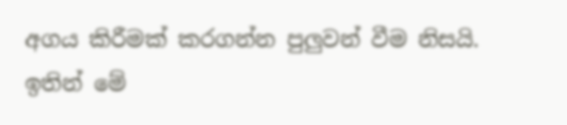අගය කිරීමක් කරගන්න පුලුවන් වීම නිසයි. ඉතින් මේ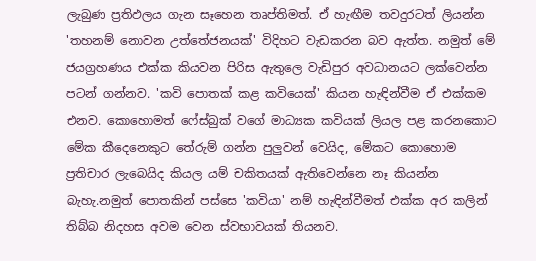ලැබුණ ප්‍රතිඵලය ගැන සෑහෙන තෘප්තිමත්. ඒ හැඟීම තවදුරටත් ලියන්න 'තහනම් නොවන උත්තේජනයක්' විදිහට වැඩකරන බව ඇත්ත. නමුත් මේ ජයග්‍රහණය එක්ක කියවන පිරිස ඇතුලෙ වැඩිපුර අවධානයට ලක්වෙන්න පටන් ගන්නව. 'කවි පොතක් කළ කවියෙක්' කියන හැඳින්වීම ඒ එක්කම එනව. කොහොමත් ෆේස්බුක් වගේ මාධ්‍යක කවියක් ලියල පළ කරනකොට මේක කීදෙනෙකුට තේරුම් ගන්න පුලුවන් වෙයිද, මේකට කොහොම ප්‍රතිචාර ලැබෙයිද කියල යම් චකිතයක් ඇතිවෙන්නෙ නෑ කියන්න බැහැ.නමුත් පොතකින් පස්සෙ 'කවියා' නම් හැඳින්වීමත් එක්ක අර කලින් තිබ්බ නිදහස අවම වෙන ස්වභාවයක් තියනව.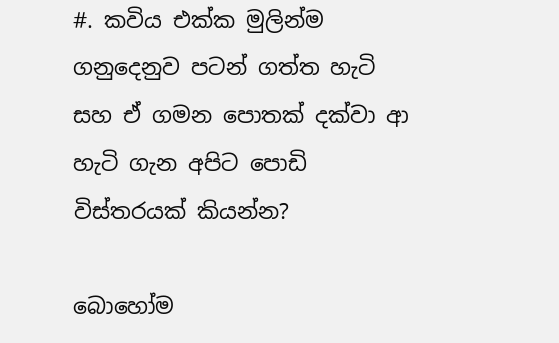#. කවිය එක්ක මුලින්ම ගනුදෙනුව පටන් ගත්ත හැටි සහ ඒ ගමන පොතක් දක්වා ආ හැටි ගැන අපිට පොඩි විස්තරයක් කියන්න?

බොහෝම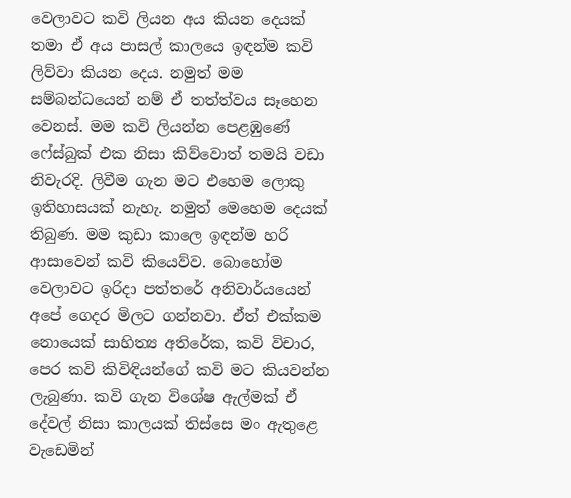වෙලාවට කවි ලියන අය කියන දෙයක් තමා ඒ අය පාසල් කාලයෙ ඉඳන්ම කවි ලිව්වා කියන දෙය. නමුත් මම සම්බන්ධයෙන් නම් ඒ තත්ත්වය සෑහෙන වෙනස්. මම කවි ලියන්න පෙළඹුණේ ෆේස්බුක් එක නිසා කිව්වොත් තමයි වඩා නිවැරදි. ලිවීම ගැන මට එහෙම ලොකු ඉතිහාසයක් නැහැ. නමුත් මෙහෙම දෙයක් තිබුණ. මම කුඩා කාලෙ ඉඳන්ම හරි ආසාවෙන් කවි කියෙව්ව. බොහෝම වෙලාවට ඉරිදා පත්තරේ අනිවාර්යයෙන් අපේ ගෙදර මිලට ගන්නවා. ඒත් එක්කම නොයෙක් සාහිත්‍ය අතිරේක, කවි විචාර, පෙර කවි කිවිඳියන්ගේ කවි මට කියවන්න ලැබුණා. කවි ගැන විශේෂ ඇල්මක් ඒ දේවල් නිසා කාලයක් තිස්සෙ මං ඇතුළෙ වැඩෙමින්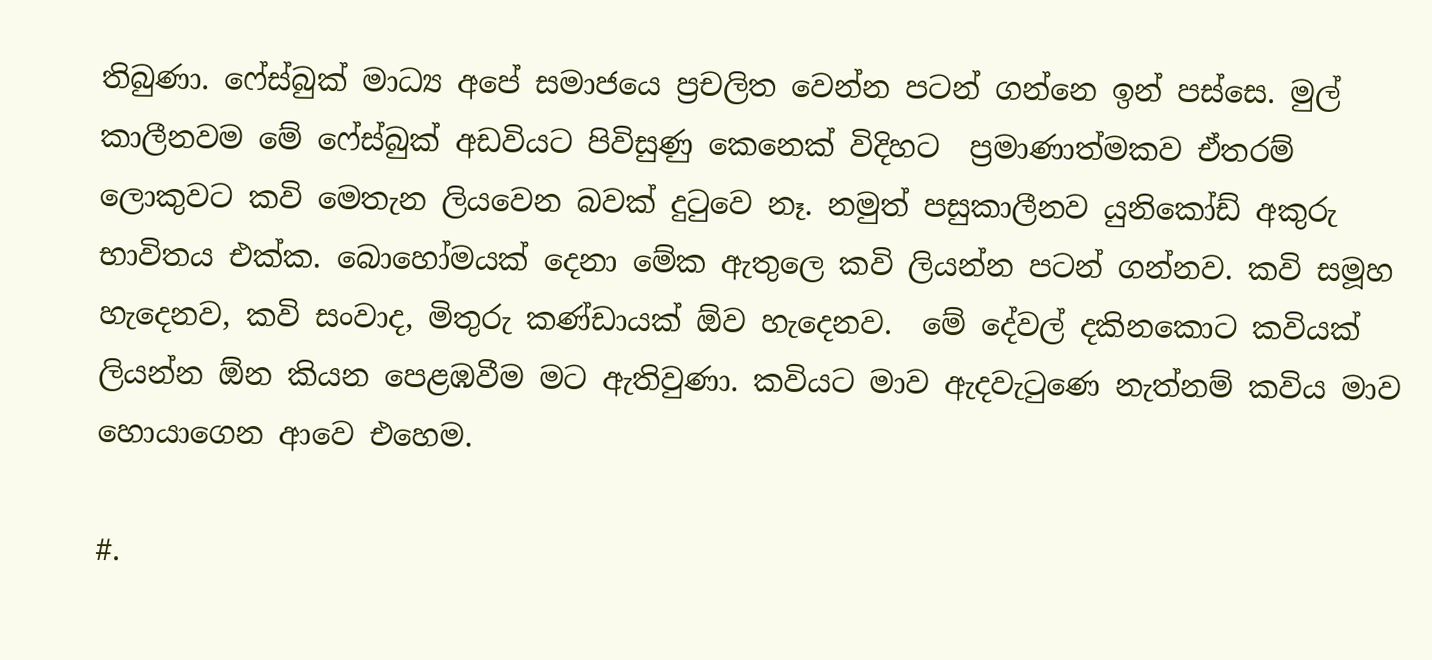තිබුණා. ෆේස්බුක් මාධ්‍ය අපේ සමාජයෙ ප්‍රචලිත වෙන්න පටන් ගන්නෙ ඉන් පස්සෙ. මුල් කාලීනවම මේ ෆේස්බුක් අඩවියට පිවිසුණු කෙනෙක් විදිහට  ප්‍රමාණාත්මකව ඒතරම් ලොකුවට කවි මෙතැන ලියවෙන බවක් දුටුවෙ නෑ. නමුත් පසුකාලීනව යුනිකෝඩ් අකුරු භාවිතය එක්ක. බොහෝමයක් දෙනා මේක ඇතුලෙ කවි ලියන්න පටන් ගන්නව. කවි සමූහ හැදෙනව, කවි සංවාද, මිතුරු කණ්ඩායක් ඕව හැදෙනව.  මේ දේවල් දකිනකොට කවියක් ලියන්න ඕන කියන පෙළඹවීම මට ඇතිවුණා. කවියට මාව ඇදවැටුණෙ නැත්නම් කවිය මාව හොයාගෙන ආවෙ එහෙම.

#.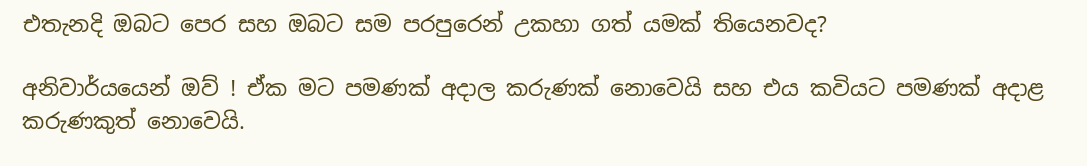එතැනදි ඔබට පෙර සහ ඔබට සම පරපුරෙන් උකහා ගත් යමක් තියෙනවද?

අනිවාර්යයෙන් ඔව් ! ඒක මට පමණක් අදාල කරුණක් නොවෙයි සහ එය කවියට පමණක් අදාළ කරුණකුත් නොවෙයි.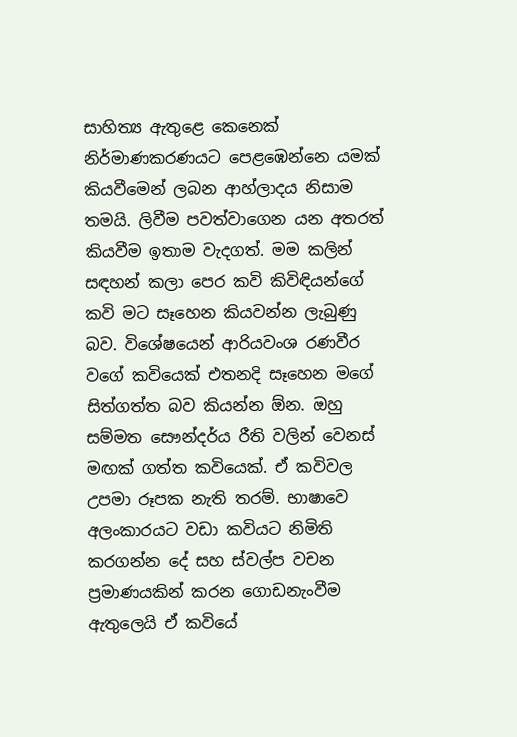සාහිත්‍ය ඇතුළෙ කෙනෙක් නිර්මාණකරණයට පෙළඹෙන්නෙ යමක් කියවීමෙන් ලබන ආහ්ලාදය නිසාම තමයි. ලිවීම පවත්වාගෙන යන අතරත් කියවීම ඉතාම වැදගත්. මම කලින් සඳහන් කලා පෙර කවි කිවිඳියන්ගේ කවි මට සෑහෙන කියවන්න ලැබුණු බව. විශේෂයෙන් ආරියවංශ රණවීර වගේ කවියෙක් එතනදි සෑහෙන මගේ සිත්ගත්ත බව කියන්න ඕන. ඔහු සම්මත සෞන්දර්ය රීති වලින් වෙනස් මඟක් ගත්ත කවියෙක්. ඒ කවිවල උපමා රූපක නැති තරම්. භාෂාවෙ අලංකාරයට වඩා කවියට නිමිති කරගන්න දේ සහ ස්වල්ප වචන ප්‍රමාණයකින් කරන ගොඩනැංවීම ඇතුලෙයි ඒ කවියේ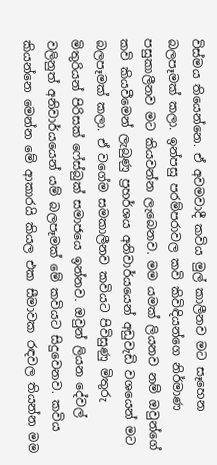විස්මය තියෙන්නෙ. ඒ අවමවාදී කවිය මුල් කාලීනව මට සෑහෙන බලපෑමක් කලා. ඉන්පසු පරම්පරාවල කවි කිවිඳියන්ගෙ නිර්මාණ පසුකාලීනව මට කියවන්න ලැබෙනව. මම යමක් ලියනව නම් ඔවුන්ගේ කවි කියවීමෙන් ලැබුණු ප්‍රහර්ශය අනිවාර්යයෙන් අඩුවැඩි වශයෙන් මට බලපෑමක් කලා. ඒ වගේම සමකාලීනව කවියට පිවිසුණු මිතුරු මිතුරියන් පිරිසක් ෆේස්බුක් සමාජයෙ ඉන්නව. ඔවුන් ලියන දේවල් වලිනුත් අනිවාර්යයෙන් යම් බලපෑමක් මේ කවියට සිදුවෙනව. කවිය කියන්නෙ මෙන්න මේ ආකාරයි කියල එක සීමාවක රඳවල තියන්න මම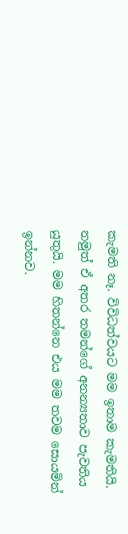කැමති නෑ. විවිධත්වයට මම ඉතාම කැමතියි. නමුත් ඒ අතර තමන්ගේ අනන්‍යතාව පැවතිය යුතුයි. මම හිතන්නෙ එය මම තවම සොයමින් ඉන්නව.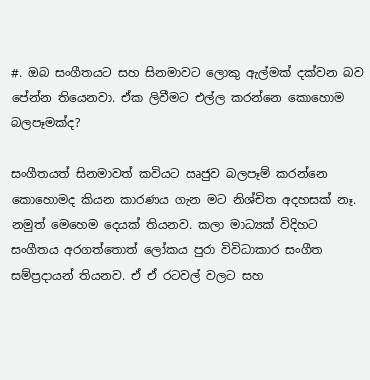#. ඔබ සංගීතයට සහ සිනමාවට ලොකු ඇල්මක් දක්වන බව පේන්න තියෙනවා. ඒක ලිවීමට එල්ල කරන්නෙ කොහොම බලපෑමක්ද?

සංගීතයත් සිනමාවත් කවියට ඍජුව බලපෑම් කරන්නෙ කොහොමද කියන කාරණය ගැන මට නිශ්චිත අදහසක් නෑ. නමුත් මෙහෙම දෙයක් තියනව. කලා මාධ්‍යක් විදිහට සංගීතය අරගත්තොත් ලෝකය පුරා විවිධාකාර සංගීත සම්ප්‍රදායන් තියනව. ඒ ඒ රටවල් වලට සහ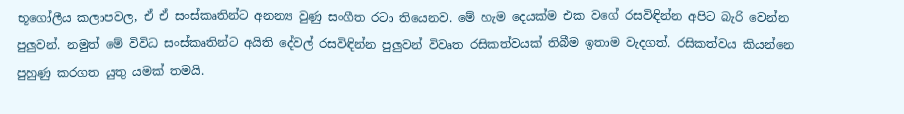භූගෝලීය කලාපවල, ඒ ඒ සංස්කෘතින්ට අනන්‍ය වුණු සංගීත රටා තියෙනව. මේ හැම දෙයක්ම එක වගේ රසවිඳින්න අපිට බැරි වෙන්න පුලුවන්. නමුත් මේ විවිධ සංස්කෘතින්ට අයිති දේවල් රසවිඳින්න පුලුවන් විවෘත රසිකත්වයක් තිබීම ඉතාම වැදගත්. රසිකත්වය කියන්නෙ පුහුණු කරගත යුතු යමක් තමයි.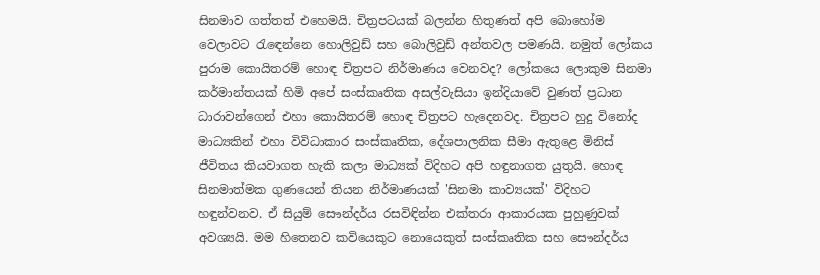සිනමාව ගත්තත් එහෙමයි. චිත්‍රපටයක් බලන්න හිතුණත් අපි බොහෝම වෙලාවට රැඳෙන්නෙ හොලිවුඩ් සහ බොලිවුඩ් අන්තවල පමණයි. නමුත් ලෝකය පුරාම කොයිතරම් හොඳ චිත්‍රපට නිර්මාණය වෙනවද? ලෝකයෙ ලොකුම සිනමා කර්මාන්තයක් හිමි අපේ සංස්කෘතික අසල්වැසියා ඉන්දියාවේ වුණත් ප්‍රධාන ධාරාවන්ගෙන් එහා කොයිතරම් හොඳ චිත්‍රපට හැදෙනවද. චිත්‍රපට හුදු විනෝද මාධ්‍යකින් එහා විවිධාකාර සංස්කෘතික, දේශපාලනික සීමා ඇතුළෙ මිනිස් ජීවිතය කියවාගත හැකි කලා මාධ්‍යක් විදිහට අපි හඳුනාගත යුතුයි. හොඳ සිනමාත්මක ගුණයෙන් තියන නිර්මාණයක් 'සිනමා කාව්‍යයක්' විදිහට හඳුන්වනව. ඒ සියුම් සෞන්දර්ය රසවිඳින්න එක්තරා ආකාරයක පුහුණුවක් අවශ්‍යයි. මම හිතෙනව කවියෙකුට නොයෙකුත් සංස්කෘතික සහ සෞන්දර්ය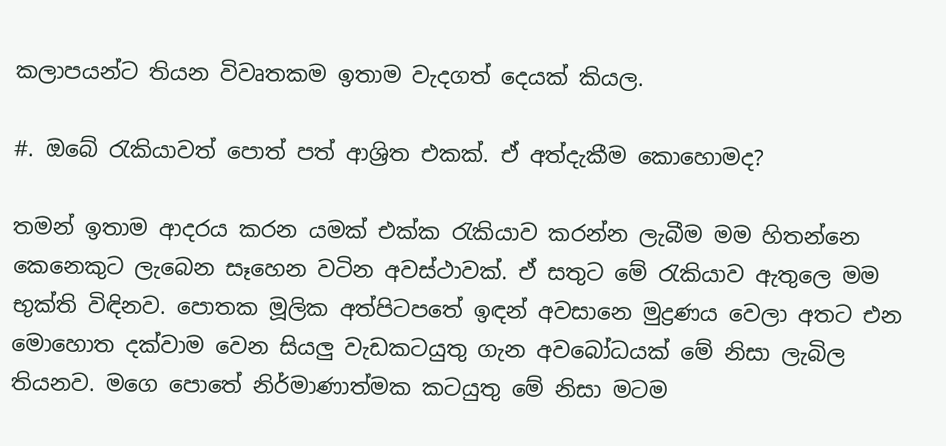කලාපයන්ට තියන විවෘතකම ඉතාම වැදගත් දෙයක් කියල.

#. ඔබේ රැකියාවත් පොත් පත් ආශ්‍රිත එකක්. ඒ අත්දැකීම කොහොමද?

තමන් ඉතාම ආදරය කරන යමක් එක්ක රැකියාව කරන්න ලැබීම මම හිතන්නෙ කෙනෙකුට ලැබෙන සෑහෙන වටින අවස්ථාවක්. ඒ සතුට මේ රැකියාව ඇතුලෙ මම භුක්ති විඳිනව. පොතක මූලික අත්පිටපතේ ඉඳන් අවසානෙ මුද්‍රණය වෙලා අතට එන මොහොත දක්වාම වෙන සියලු වැඩකටයුතු ගැන අවබෝධයක් මේ නිසා ලැබිල තියනව. මගෙ පොතේ නිර්මාණාත්මක කටයුතු මේ නිසා මටම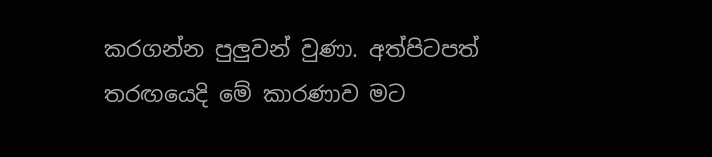කරගන්න පුලුවන් වුණා. අත්පිටපත් තරඟයෙදි මේ කාරණාව මට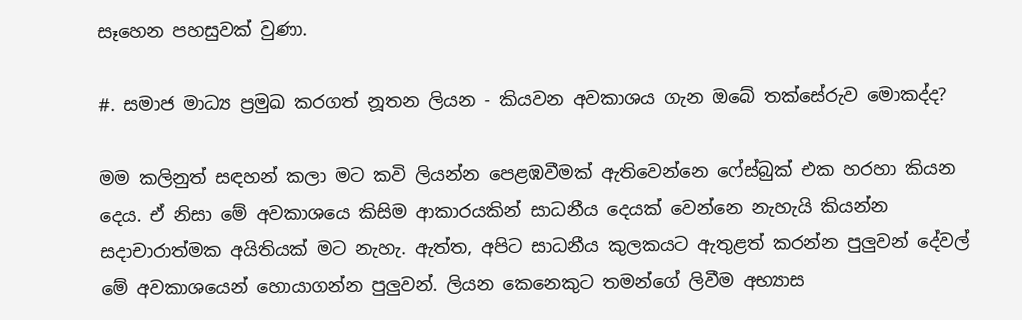සෑහෙන පහසුවක් වුණා.

#. සමාජ මාධ්‍ය ප්‍රමුඛ කරගත් නූතන ලියන - කියවන අවකාශය ගැන ඔබේ තක්සේරුව මොකද්ද?

මම කලිනුත් සඳහන් කලා මට කවි ලියන්න පෙළඹවීමක් ඇතිවෙන්නෙ ෆේස්බුක් එක හරහා කියන දෙය. ඒ නිසා මේ අවකාශයෙ කිසිම ආකාරයකින් සාධනීය දෙයක් වෙන්නෙ නැහැයි කියන්න සදාචාරාත්මක අයිතියක් මට නැහැ. ඇත්ත, අපිට සාධනීය කුලකයට ඇතුළත් කරන්න පුලුවන් දේවල් මේ අවකාශයෙන් හොයාගන්න පුලුවන්. ලියන කෙනෙකුට තමන්ගේ ලිවීම අභ්‍යාස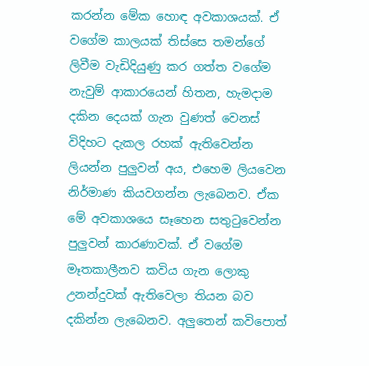කරන්න මේක හොඳ අවකාශයක්. ඒ වගේම කාලයක් තිස්සෙ තමන්ගේ ලිවීම වැඩිදියුණු කර ගත්ත වගේම නැවුම් ආකාරයෙන් හිතන, හැමදාම දකින දෙයක් ගැන වුණත් වෙනස් විදිහට දැකල රහක් ඇතිවෙන්න ලියන්න පුලුවන් අය, එහෙම ලියවෙන නිර්මාණ කියවගන්න ලැබෙනව. ඒක මේ අවකාශයෙ සෑහෙන සතුටුවෙන්න පුලුවන් කාරණාවක්. ඒ වගේම මෑතකාලීනව කවිය ගැන ලොකු උනන්දුවක් ඇතිවෙලා තියන බව දකින්න ලැබෙනව. අලුතෙන් කවිපොත්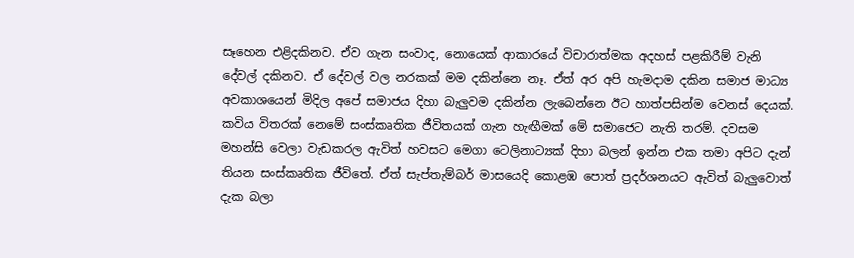සෑහෙන එළිදකිනව. ඒව ගැන සංවාද, නොයෙක් ආකාරයේ විචාරාත්මක අදහස් පළකිරීම් වැනි දේවල් දකිනව. ඒ දේවල් වල නරකක් මම දකින්නෙ නෑ. ඒත් අර අපි හැමදාම දකින සමාජ මාධ්‍ය අවකාශයෙන් මිදිල අපේ සමාජය දිහා බැලුවම දකින්න ලැබෙන්නෙ ඊට හාත්පසින්ම වෙනස් දෙයක්. කවිය විතරක් නෙමේ සංස්කෘතික ජීවිතයක් ගැන හැඟීමක් මේ සමාජෙට නැති තරම්. දවසම මහන්සි වෙලා වැඩකරල ඇවිත් හවසට මෙගා ටෙලිනාට්‍යක් දිහා බලන් ඉන්න එක තමා අපිට දැන් තියන සංස්කෘතික ජීවිතේ. ඒත් සැප්තැම්බර් මාසයෙදි කොළඹ පොත් ප්‍රදර්ශනයට ඇවිත් බැලුවොත් දැක බලා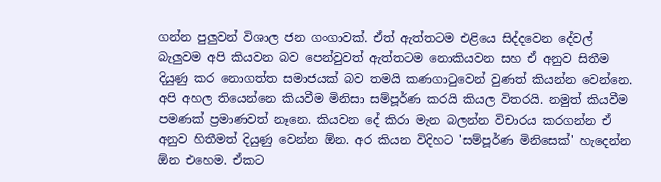ගන්න පුලුවන් විශාල ජන ගංගාවක්. ඒත් ඇත්තටම එළියෙ සිද්දවෙන දේවල් බැලුවම අපි කියවන බව පෙන්වුවත් ඇත්තටම නොකියවන සහ ඒ අනුව සිතීම දියුණු කර නොගත්‍ත සමාජයක් බව තමයි කණගාටුවෙන් වුණත් කියන්න වෙන්නෙ. අපි අහල තියෙන්නෙ කියවීම මිනිසා සම්පූර්ණ කරයි කියල විතරයි. නමුත් කියවීම පමණක් ප්‍රමාණවත් නෑනෙ. කියවන දේ කිරා මැන බලන්න විචාරය කරගන්න ඒ අනුව හිතීමත් දියුණු වෙන්න ඕන. අර කියන විදිහට 'සම්පූර්ණ මිනිසෙක්' හැදෙන්න ඕන එහෙම. ඒකට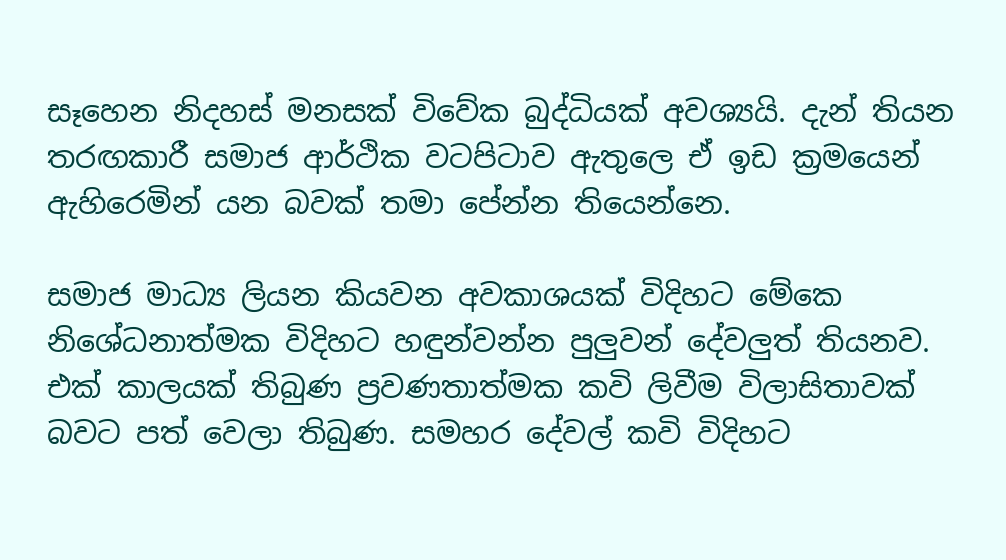සෑහෙන නිදහස් මනසක් විවේක බුද්ධියක් අවශ්‍යයි. දැන් තියන තරඟකාරී සමාජ ආර්ථික වටපිටාව ඇතුලෙ ඒ ඉඩ ක්‍රමයෙන් ඇහිරෙමින් යන බවක් තමා පේන්න තියෙන්නෙ.

සමාජ මාධ්‍ය ලියන කියවන අවකාශයක් විදිහට මේකෙ නිශේධනාත්මක විදිහට හඳුන්වන්න පුලුවන් දේවලුත් තියනව. එක් කාලයක් තිබුණ ප්‍රවණතාත්මක කවි ලිවීම විලාසිතාවක් බවට පත් වෙලා තිබුණ. සමහර දේවල් කවි විදිහට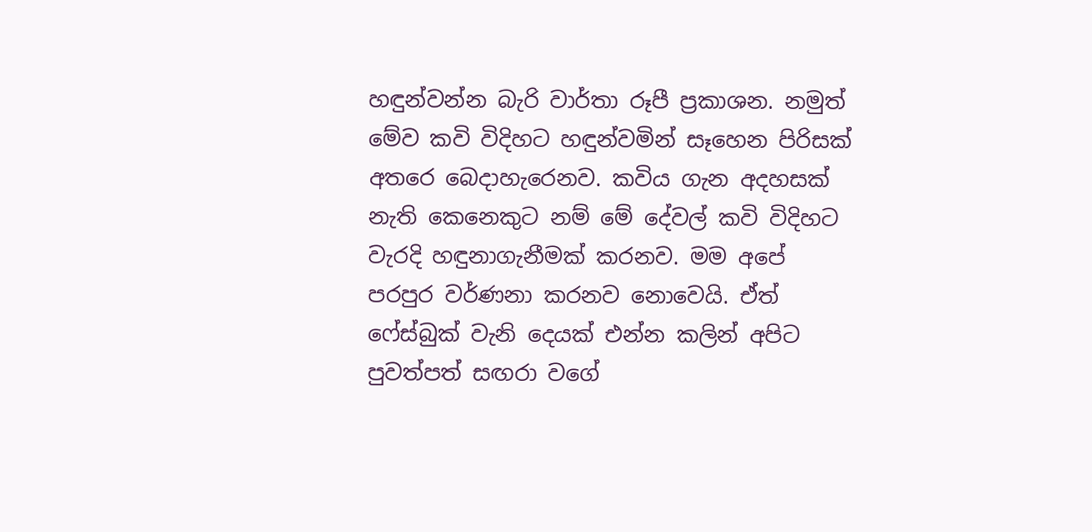හඳුන්වන්න බැරි වාර්තා රූපී ප්‍රකාශන. නමුත් මේව කවි විදිහට හඳුන්වමින් සෑහෙන පිරිසක් අතරෙ බෙදාහැරෙනව. කවිය ගැන අදහසක් නැති කෙනෙකුට නම් මේ දේවල් කවි විදිහට වැරදි හඳුනාගැනීමක් කරනව. මම අපේ පරපුර වර්ණනා කරනව නොවෙයි. ඒත් ෆේස්බුක් වැනි දෙයක් එන්න කලින් අපිට පුවත්පත් සඟරා වගේ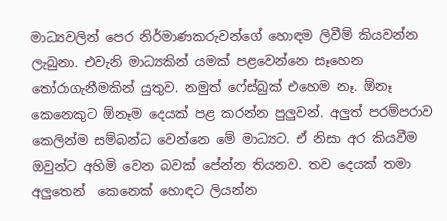මාධ්‍යවලින් පෙර නිර්මාණකරුවන්ගේ හොඳම ලිවීම් කියවන්න ලැබුනා. එවැනි මාධ්‍යකින් යමක් පළවෙන්නෙ සෑහෙන තෝරාගැනීමකින් යුතුව. නමුත් ෆේස්බුක් එහෙම නෑ. ඕනෑ කෙනෙකුට ඕනෑම දෙයක් පළ කරන්න පුලුවන්. අලුත් පරම්පරාව කෙලින්ම සම්බන්ධ වෙන්නෙ මේ මාධ්‍යට. ඒ නිසා අර කියවීම ඔවුන්ට අහිමි වෙන බවක් පේන්න තියනව. තව දෙයක් තමා අලුතෙන්  කෙනෙක් හොඳට ලියන්න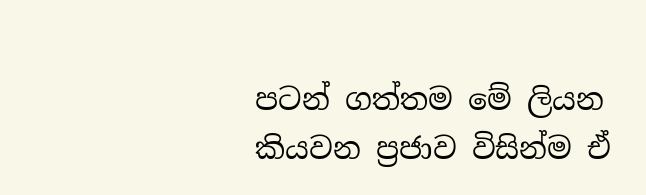පටන් ගත්තම මේ ලියන කියවන ප්‍රජාව විසින්ම ඒ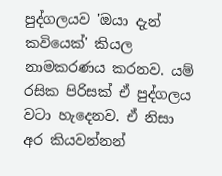පුද්ගලයව 'ඔයා දැන් කවියෙක්' කියල නාමකරණය කරනව. යම් රසික පිරිසක් ඒ පුද්ගලය වටා හැදෙනව. ඒ නිසා අර කියවන්නන්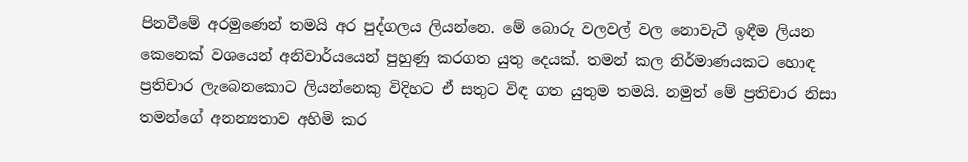පිනවීමේ අරමුණෙන් තමයි අර පුද්ගලය ලියන්නෙ. මේ බොරු වලවල් වල නොවැටී ඉඳීම ලියන කෙනෙක් වශයෙන් අනිවාර්යයෙන් පුහුණු කරගත යුතු දෙයක්. තමන් කල නිර්මාණයකට හොඳ ප්‍රතිචාර ලැබෙනකොට ලියන්නෙකු විදිහට ඒ සතුට විඳ ගත යුතුම තමයි. නමුත් මේ ප්‍රතිචාර නිසා තමන්ගේ අනන්‍යතාව අහිමි කර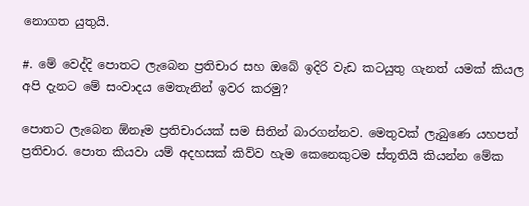නොගත යුතුයි.

#. මේ වෙද්දි පොතට ලැබෙන ප්‍රතිචාර සහ ඔබේ ඉදිරි වැඩ කටයුතු ගැනත් යමක් කියල අපි දැනට මේ සංවාදය මෙතැනින් ඉවර කරමු?

පොතට ලැබෙන ඕනෑම ප්‍රතිචාරයක් සම සිතින් බාරගන්නව. මෙතුවක් ලැබුණෙ යහපත් ප්‍රතිචාර. පොත කියවා යම් අදහසක් කිව්ව හැම කෙනෙකුටම ස්තූතියි කියන්න මේක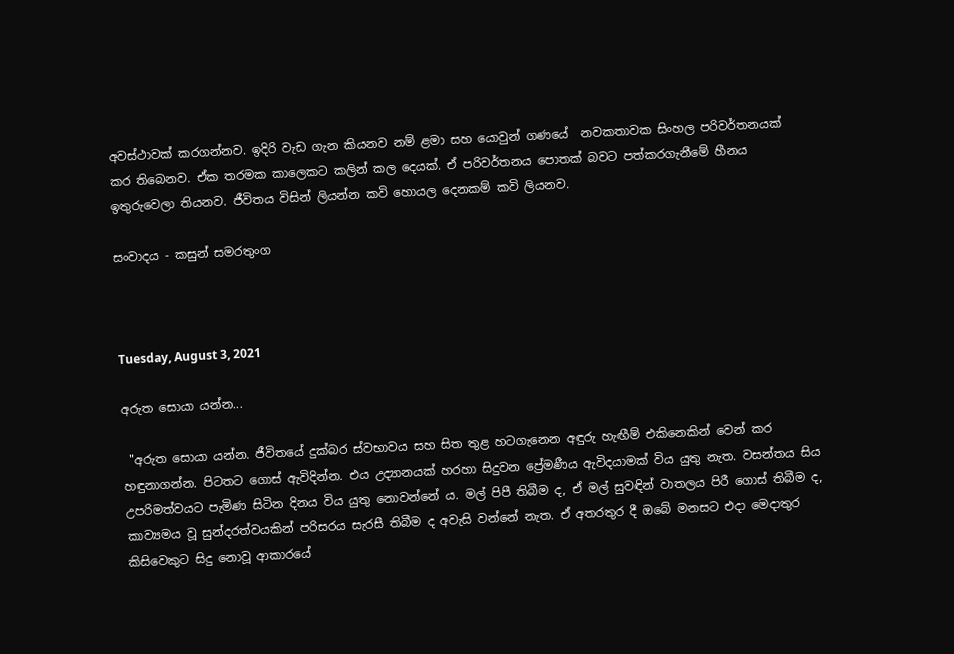අවස්ථාවක් කරගන්නව. ඉදිරි වැඩ ගැන කියනව නම් ළමා සහ යොවුන් ගණයේ  නවකතාවක සිංහල පරිවර්තනයක් කර තිබෙනව. ඒක තරමක කාලෙකට කලින් කල දෙයක්. ඒ පරිවර්තනය පොතක් බවට පත්කරගැනීමේ හීනය ඉතුරුවෙලා තියනව. ජීවිතය විසින් ලියන්න කවි හොයල දෙනකම් කවි ලියනව.

සංවාදය - කසුන් සමරතුංග



Tuesday, August 3, 2021

අරුත සොයා යන්න...

 "අරුත සොයා යන්න. ජීවිතයේ දුක්බර ස්වභාවය සහ සිත තුළ හටගැනෙන අඳුරු හැඟීම් එකිනෙකින් වෙන් කර හඳුනාගන්න. පිටතට ගොස් ඇවිදින්න. එය උද්‍යානයක් හරහා සිදුවන ප්‍රේමණීය ඇවිදයාමක් විය යුතු නැත. වසන්තය සිය උපරිමත්වයට පැමිණ සිටින දිනය විය යුතු නොවන්නේ ය. මල් පිපී තිබීම ද, ඒ මල් සුවඳින් වාතලය පිරී ගොස් තිබීම ද, කාව්‍යමය වූ සුන්දරත්වයකින් පරිසරය සැරසී තිබීම ද අවැසි වන්නේ නැත. ඒ අතරතුර දී ඔබේ මනසට එදා මෙදාතුර කිසිවෙකුට සිදු නොවූ ආකාරයේ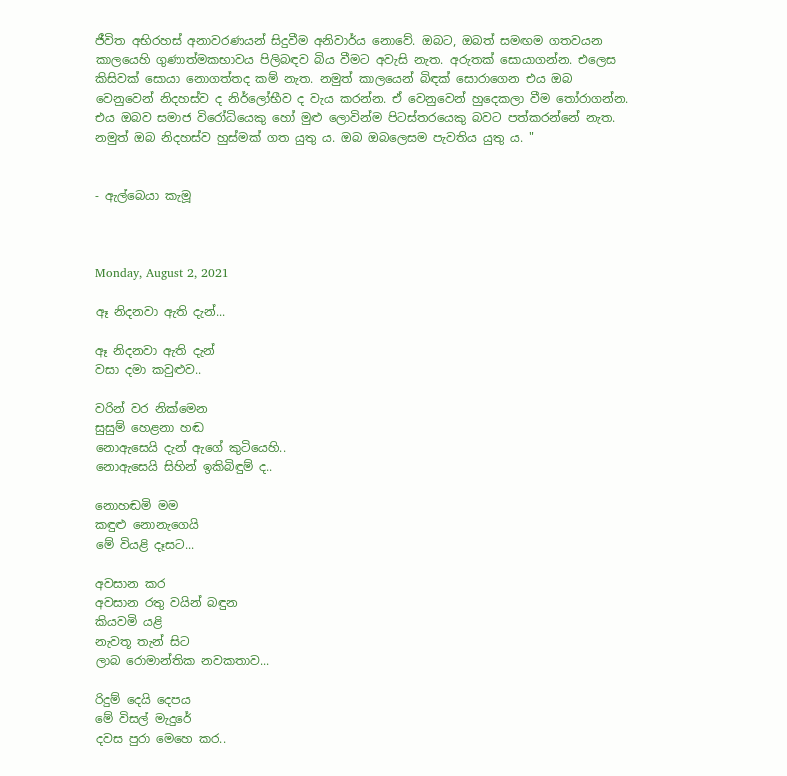ජීවිත අභිරහස් අනාවරණයන් සිදුවීම අනිවාර්ය නොවේ. ඔබට, ඔබත් සමඟම ගතවයන කාලයෙහි ගුණාත්මකභාවය පිලිබඳව බිය වීමට අවැසි නැත. අරුතක් සොයාගන්න. එලෙස කිසිවක් සොයා නොගත්තද කම් නැත. නමුත් කාලයෙන් බිඳක් සොරාගෙන එය ඔබ වෙනුවෙන් නිදහස්ව ද නිර්ලෝභීව ද වැය කරන්න. ඒ වෙනුවෙන් හුදෙකලා වීම තෝරාගන්න. එය ඔබව සමාජ විරෝධියෙකු හෝ මුළු ලොවින්ම පිටස්තරයෙකු බවට පත්කරන්නේ නැත. නමුත් ඔබ නිදහස්ව හුස්මක් ගත යුතු ය. ඔබ ඔබලෙසම පැවතිය යුතු ය. "


- ඇල්බෙයා කැමූ



Monday, August 2, 2021

ඈ නිදනවා ඇති දැන්...

ඈ නිදනවා ඇති දැන්
වසා දමා කවුළුව..

වරින් වර නික්මෙන
සුසුම් හෙළනා හඬ
නොඇසෙයි දැන් ඇගේ කුටියෙහි..
නොඇසෙයි සිහින් ඉකිබිඳුම් ද..

නොහඬමි මම
කඳුළු නොනැගෙයි
මේ වියළි දෑසට...

අවසාන කර
අවසාන රතු වයින් බඳුන
කියවමි යළි
නැවතූ තැන් සිට
ලාබ රොමාන්තික නවකතාව...

රිදුම් දෙයි දෙපය
මේ විසල් මැදුරේ
දවස පුරා මෙහෙ කර..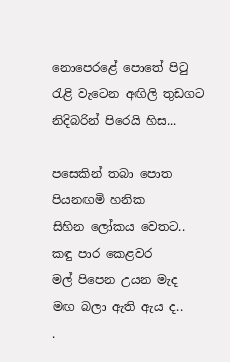නොපෙරළේ පොතේ පිටු
රැළි වැටෙන අඟිලි තුඩගට
නිදිබරින් පිරෙයි හිස...

පසෙකින් තබා පොත
පියනඟමි හනික
සිහින ලෝකය වෙතට..
කඳු පාර කෙළවර
මල් පිපෙන උයන මැද
මඟ බලා ඇති ඇය ද..
.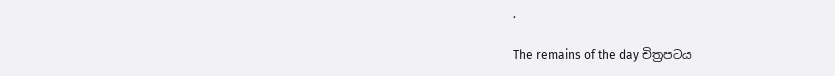.

The remains of the day චිත්‍රපටය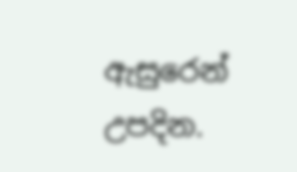ඇසුරෙන් උපදින.